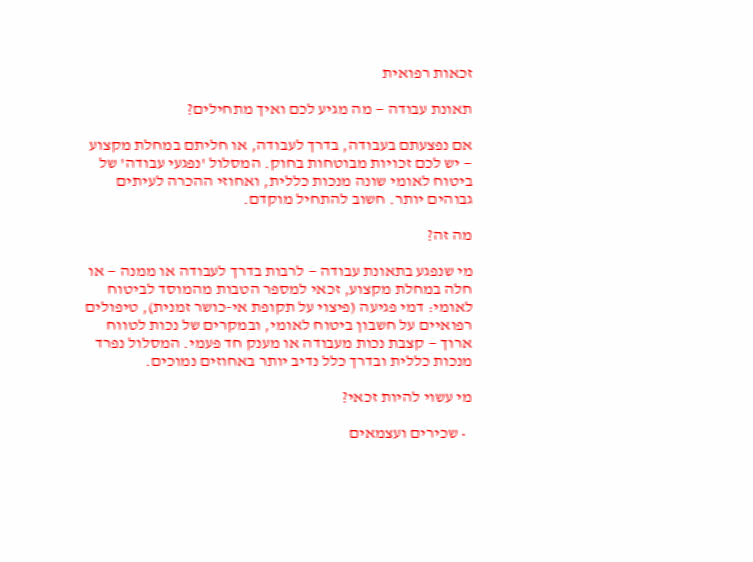זכאות רפואית

תאונת עבודה — מה מגיע לכם ואיך מתחילים?

אם נפצעתם בעבודה, בדרך לעבודה, או חליתם במחלת מקצוע — יש לכם זכויות מבוטחות בחוק. המסלול 'נפגעי עבודה' של ביטוח לאומי שונה מנכות כללית, ואחוזי ההכרה לעיתים גבוהים יותר. חשוב להתחיל מוקדם.

מה זה?

מי שנפגע בתאונת עבודה — לרבות בדרך לעבודה או ממנה — או חלה במחלת מקצוע, זכאי למספר הטבות מהמוסד לביטוח לאומי: דמי פגיעה (פיצוי על תקופת אי-כושר זמנית), טיפולים רפואיים על חשבון ביטוח לאומי, ובמקרים של נכות לטווח ארוך — קצבת נכות מעבודה או מענק חד פעמי. המסלול נפרד מנכות כללית ובדרך כלל נדיב יותר באחוזים נמוכים.

מי עשוי להיות זכאי?

  • שכירים ועצמאים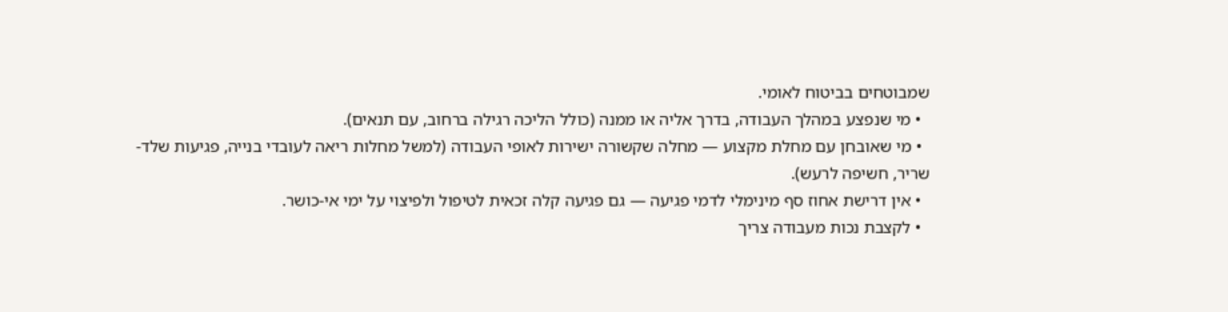שמבוטחים בביטוח לאומי.
  • מי שנפצע במהלך העבודה, בדרך אליה או ממנה (כולל הליכה רגילה ברחוב, עם תנאים).
  • מי שאובחן עם מחלת מקצוע — מחלה שקשורה ישירות לאופי העבודה (למשל מחלות ריאה לעובדי בנייה, פגיעות שלד-שריר, חשיפה לרעש).
  • אין דרישת אחוז סף מינימלי לדמי פגיעה — גם פגיעה קלה זכאית לטיפול ולפיצוי על ימי אי-כושר.
  • לקצבת נכות מעבודה צריך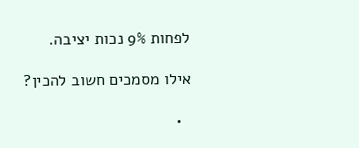לפחות 9% נכות יציבה.

אילו מסמכים חשוב להכין?

  •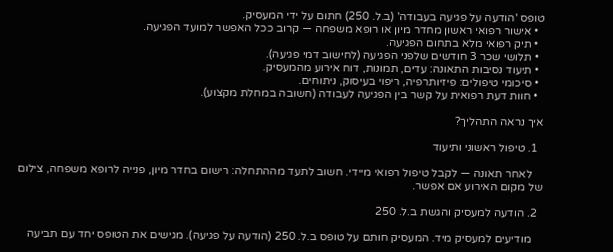טופס 'הודעה על פגיעה בעבודה' (ב.ל. 250) חתום על ידי המעסיק.
  • אישור רפואי ראשון מחדר מיון או רופא משפחה — קרוב ככל האפשר למועד הפגיעה.
  • תיק רפואי מלא בתחום הפגיעה.
  • תלושי שכר 3 חודשים שלפני הפגיעה (לחישוב דמי פגיעה).
  • תיעוד נסיבות התאונה: עדים, תמונות, דוח אירוע מהמעסיק.
  • סיכומי טיפולים: פיזיותרפיה, ריפוי בעיסוק, ניתוחים.
  • חוות דעת רפואית על קשר בין הפגיעה לעבודה (חשובה במחלת מקצוע).

איך נראה התהליך?

  1. טיפול ראשוני ותיעוד

    לאחר תאונה — לקבל טיפול רפואי מיידי. חשוב לתעד מההתחלה: רישום בחדר מיון, פנייה לרופא משפחה, צילום של מקום האירוע אם אפשר.

  2. הודעה למעסיק והגשת ב.ל. 250

    מודיעים למעסיק מיד. המעסיק חותם על טופס ב.ל. 250 (הודעה על פגיעה). מגישים את הטופס יחד עם תביעה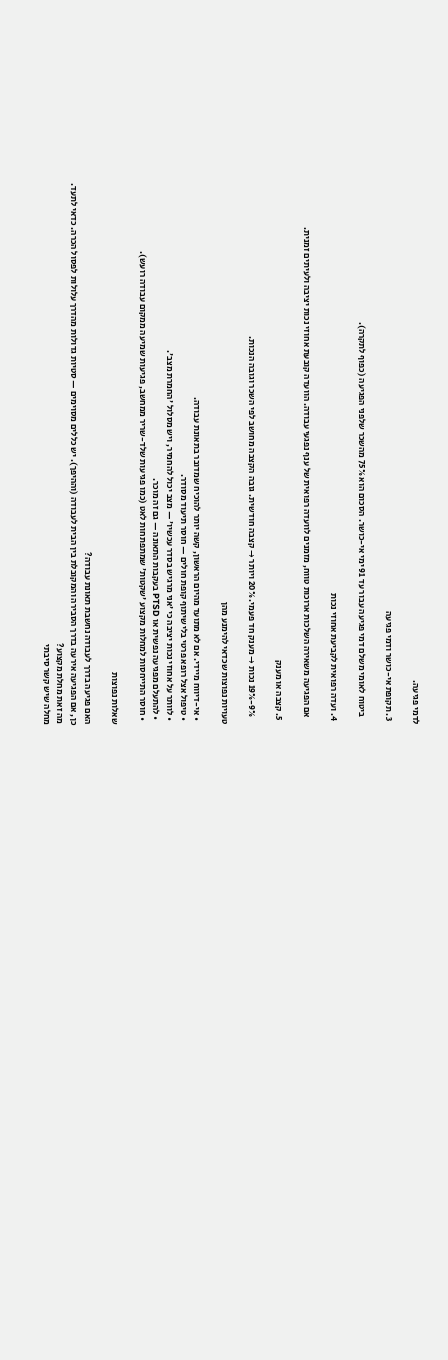לדמי פגיעה.

  3. תקופת אי-כושר ודמי פגיעה

    ביטוח לאומי משלם דמי פגיעה עבור עד 91 ימי אי-כושר. הסכום הוא 75% מהשכר שלפני הפגיעה (כפוף לתקרה).

  4. ועדה רפואית לקביעת אחוזי נכות

    אם הפגיעה משאירה השלכות ארוכות טווח, מזמנים לוועדה רפואית של ענף נפגעי עבודה. הוועדה קובעת אחוזי נכות יציבה ולעיתים זמנית.

  5. קצבה או מענק

    9%-19% נכות → מענק חד פעמי. 20% ויותר → קצבה חודשית. גובה הקצבה מחושב לפי השכר וגובה הנכות.

טעויות נפוצות שכדאי להימנע מהן

  • אי-דיווח מיידי. אם לא מתועד מהיום הראשון, קשה יותר להוכיח שמדובר בתאונת עבודה.
  • טיפול אצל רופא פרטי בלי שיתוף קופת חולים — חוסר תיעוד מסודר.
  • לוותר על אחוזי נכות יציבה כי 'אני מרגיש בסדר עכשיו' — מצב יכול להחמיר, ויש מסלול 'החמרת מצב'.
  • להתעלם מפגיעה נפשית או PTSD בעקבות התאונה — גם זה מוכר.
  • חוסר התייחסות למחלות מקצוע 'שקטות' שמתפתחות לאט (כמו פגיעות שלד-שריר ממחשב, פגיעות שמיעה ממקום עבודה רועש).

שאלות נפוצות

האם פגיעה בדרך לעבודה נחשבת תאונת עבודה?
כן, אם הפגיעה אירעה בדרך הסבירה והמקובלת בין הבית לעבודה (וההיפך). יש כללים מסוימים — סטיות גדולות מהדרך עלולות לפסול הכרה. כדאי לתעד.
מה זאת מחלת מקצוע?
מחלה שיש קשר סיבתי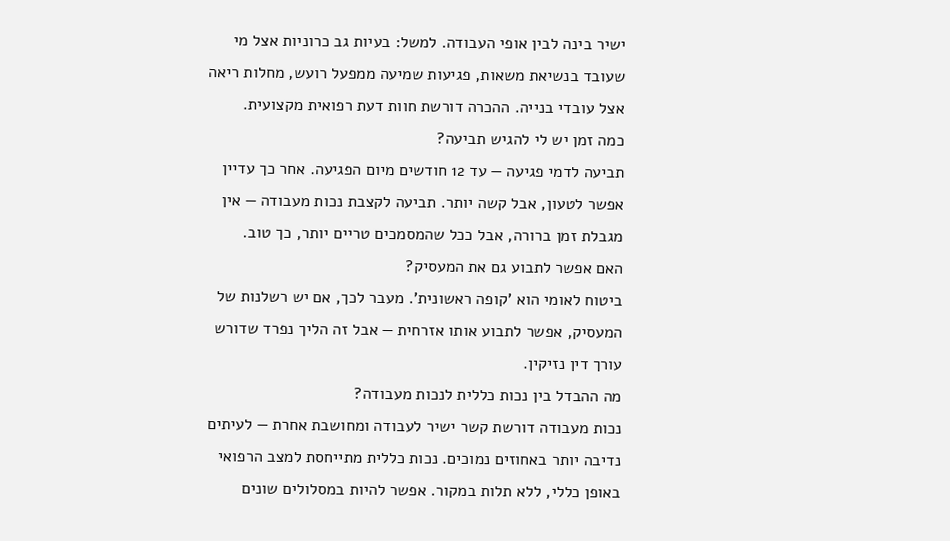ישיר בינה לבין אופי העבודה. למשל: בעיות גב כרוניות אצל מי שעובד בנשיאת משאות, פגיעות שמיעה ממפעל רועש, מחלות ריאה אצל עובדי בנייה. ההכרה דורשת חוות דעת רפואית מקצועית.
כמה זמן יש לי להגיש תביעה?
תביעה לדמי פגיעה — עד 12 חודשים מיום הפגיעה. אחר כך עדיין אפשר לטעון, אבל קשה יותר. תביעה לקצבת נכות מעבודה — אין מגבלת זמן ברורה, אבל ככל שהמסמכים טריים יותר, כך טוב.
האם אפשר לתבוע גם את המעסיק?
ביטוח לאומי הוא 'קופה ראשונית'. מעבר לכך, אם יש רשלנות של המעסיק, אפשר לתבוע אותו אזרחית — אבל זה הליך נפרד שדורש עורך דין נזיקין.
מה ההבדל בין נכות כללית לנכות מעבודה?
נכות מעבודה דורשת קשר ישיר לעבודה ומחושבת אחרת — לעיתים נדיבה יותר באחוזים נמוכים. נכות כללית מתייחסת למצב הרפואי באופן כללי, ללא תלות במקור. אפשר להיות במסלולים שונים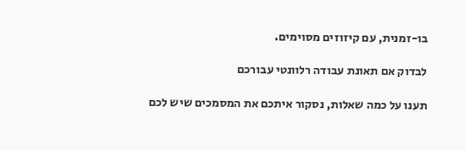בו-זמנית, עם קיזוזים מסוימים.

לבדוק אם תאונת עבודה רלוונטי עבורכם

תענו על כמה שאלות, נסקור איתכם את המסמכים שיש לכם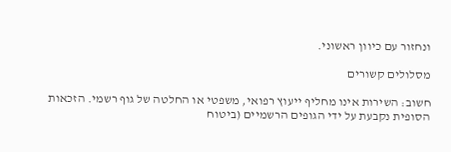ונחזור עם כיוון ראשוני.

מסלולים קשורים

חשוב: השירות אינו מחליף ייעוץ רפואי, משפטי או החלטה של גוף רשמי. הזכאות הסופית נקבעת על ידי הגופים הרשמיים (ביטוח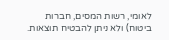לאומי, רשות המסים, חברות ביטוח) ולא ניתן להבטיח תוצאות.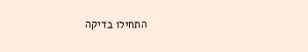התחילו בדיקה